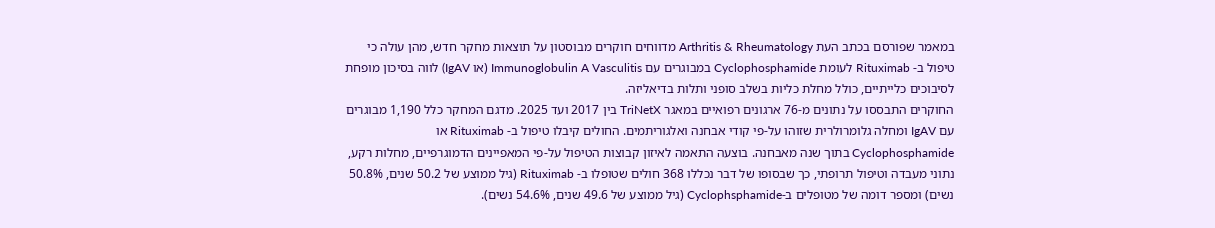במאמר שפורסם בכתב העת Arthritis & Rheumatology מדווחים חוקרים מבוסטון על תוצאות מחקר חדש, מהן עולה כי טיפול ב- Rituximab לעומת Cyclophosphamide במבוגרים עם Immunoglobulin A Vasculitis (או IgAV) לווה בסיכון מופחת לסיבוכים כלייתיים, כולל מחלת כליות בשלב סופני ותלות בדיאליזה.
החוקרים התבססו על נתונים מ-76 ארגונים רפואיים במאגר TriNetX בין 2017 ועד 2025. מדגם המחקר כלל 1,190 מבוגרים עם IgAV ומחלה גלומרולרית שזוהו על-פי קודי אבחנה ואלגוריתמים. החולים קיבלו טיפול ב- Rituximab או Cyclophosphamide בתוך שנה מאבחנה. בוצעה התאמה לאיזון קבוצות הטיפול על-פי המאפיינים הדמוגרפיים, מחלות רקע, נתוני מעבדה וטיפול תרופתי, כך שבסופו של דבר נכללו 368 חולים שטופלו ב- Rituximab (גיל ממוצע של 50.2 שנים, 50.8% נשים) ומספר דומה של מטופלים ב-Cyclophsphamide (גיל ממוצע של 49.6 שנים, 54.6% נשים).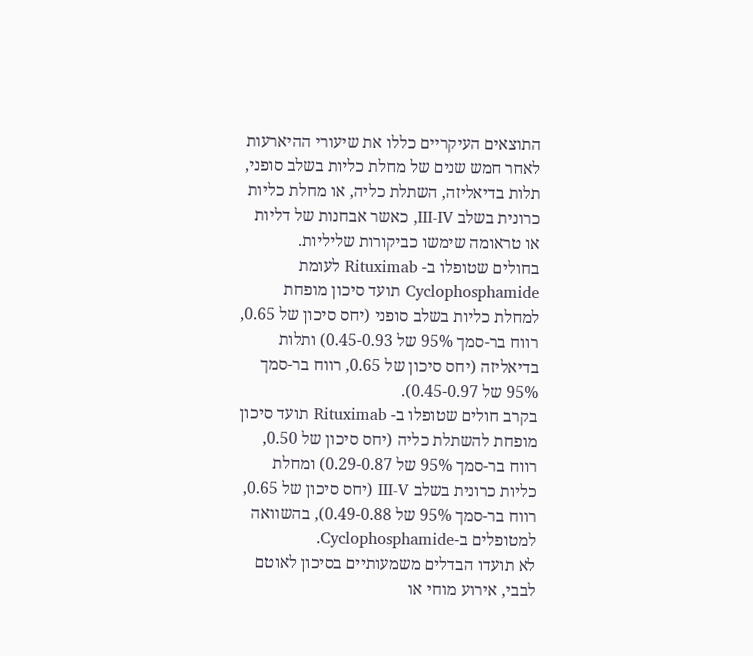התוצאים העיקריים כללו את שיעורי ההיארעות לאחר חמש שנים של מחלת כליות בשלב סופני, תלות בדיאליזה, השתלת כליה, או מחלת כליות כרונית בשלב III-IV, כאשר אבחנות של דליות או טראומה שימשו כביקורות שליליות.
בחולים שטופלו ב- Rituximab לעומת Cyclophosphamide תועד סיכון מופחת למחלת כליות בשלב סופני (יחס סיכון של 0.65, רווח בר-סמך 95% של 0.45-0.93) ותלות בדיאליזה (יחס סיכון של 0.65, רווח בר-סמך 95% של 0.45-0.97).
בקרב חולים שטופלו ב- Rituximab תועד סיכון מופחת להשתלת כליה (יחס סיכון של 0.50, רווח בר-סמך 95% של 0.29-0.87) ומחלת כליות כרונית בשלב III-V (יחס סיכון של 0.65, רווח בר-סמך 95% של 0.49-0.88), בהשוואה למטופלים ב-Cyclophosphamide.
לא תועדו הבדלים משמעותיים בסיכון לאוטם לבבי, אירוע מוחי או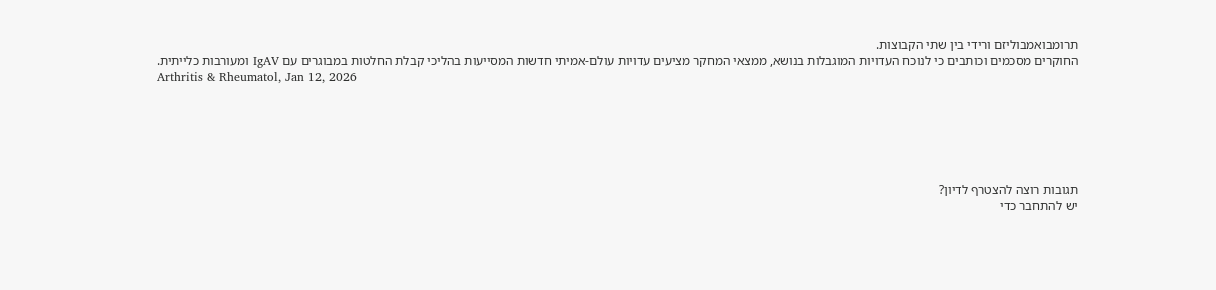תרומבואמבוליזם ורידי בין שתי הקבוצות.
החוקרים מסכמים וכותבים כי לנוכח העדויות המוגבלות בנושא, ממצאי המחקר מציעים עדויות עולם-אמיתי חדשות המסייעות בהליכי קבלת החלטות במבוגרים עם IgAV ומעורבות כלייתית.
Arthritis & Rheumatol, Jan 12, 2026






תגובות רוצה להצטרף לדיון?
יש להתחבר כדי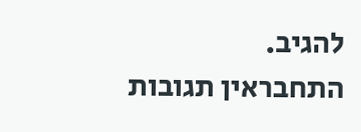להגיב.
התחבראין תגובות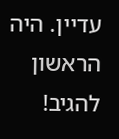עדיין. היה הראשון להגיב!